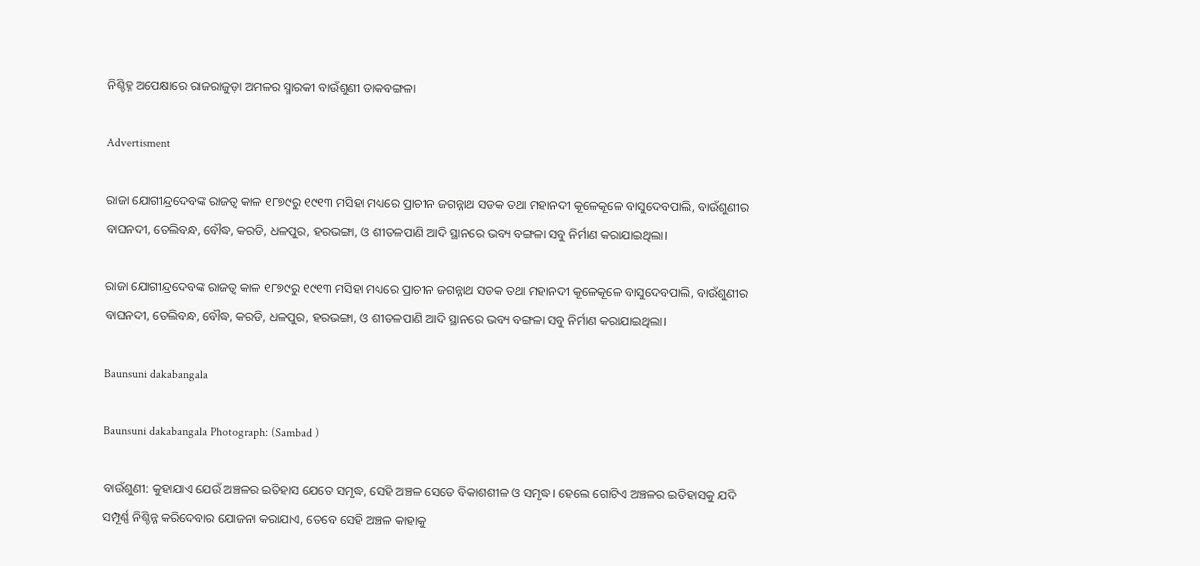ନିଶ୍ଚିହ୍ନ ଅପେକ୍ଷାରେ ରାଜରାଜୁଡ଼ା ଅମଳର ସ୍ମାରକୀ ବାଉଁଶୁଣୀ ଡାକବଙ୍ଗଳା

Advertisment

ରାଜା ଯୋଗୀନ୍ଦ୍ରଦେବଙ୍କ ରାଜତ୍ୱ କାଳ ୧୮୭୯ରୁ ୧୯୧୩ ମସିହା ମଧ୍ୟରେ ପ୍ରାଚୀନ ଜଗନ୍ନାଥ ସଡକ ତଥା ମହାନଦୀ କୂଳେକୂଳେ ବାସୁଦେବପାଲି, ବାଉଁଶୁଣୀର ବାଘନଦୀ, ତେଲିବନ୍ଧ, ବୌଦ୍ଧ, କରଡି, ଧଳପୁର, ହରଭଙ୍ଗା, ଓ ଶୀତଳପାଣି ଆଦି ସ୍ଥାନରେ ଭବ୍ୟ ବଙ୍ଗଳା ସବୁ ନିର୍ମାଣ କରାଯାଇଥିଲା।

ରାଜା ଯୋଗୀନ୍ଦ୍ରଦେବଙ୍କ ରାଜତ୍ୱ କାଳ ୧୮୭୯ରୁ ୧୯୧୩ ମସିହା ମଧ୍ୟରେ ପ୍ରାଚୀନ ଜଗନ୍ନାଥ ସଡକ ତଥା ମହାନଦୀ କୂଳେକୂଳେ ବାସୁଦେବପାଲି, ବାଉଁଶୁଣୀର ବାଘନଦୀ, ତେଲିବନ୍ଧ, ବୌଦ୍ଧ, କରଡି, ଧଳପୁର, ହରଭଙ୍ଗା, ଓ ଶୀତଳପାଣି ଆଦି ସ୍ଥାନରେ ଭବ୍ୟ ବଙ୍ଗଳା ସବୁ ନିର୍ମାଣ କରାଯାଇଥିଲା।

Baunsuni dakabangala

Baunsuni dakabangala Photograph: (Sambad )

ବାଉଁଶୁଣୀ: କୁହାଯାଏ ଯେଉଁ ଅଞ୍ଚଳର ଇତିହାସ ଯେତେ ସମୃଦ୍ଧ, ସେହି ଅଞ୍ଚଳ ସେତେ ବିକାଶଶୀଳ ଓ ସମୃଦ୍ଧ। ହେଲେ ଗୋଟିଏ ଅଞ୍ଚଳର ଇତିହାସକୁ ଯଦି ସମ୍ପୂର୍ଣ୍ଣ ନିଶ୍ଚିନ୍ନ କରିଦେବାର ଯୋଜନା କରାଯାଏ, ତେବେ ସେହି ଅଞ୍ଚଳ କାହାକୁ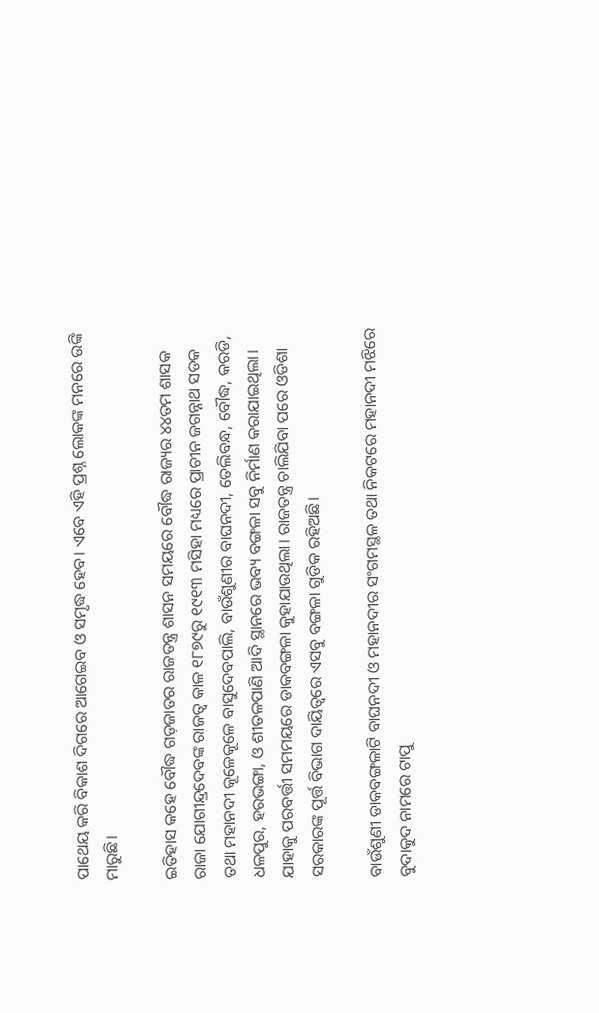ପାଥେୟ କରି ବିକାଶ ଦିଗରେ ଆଗେଇବ ଓ ସମୃଦ୍ଧ ହେବ। ଏବେ ଏହି ପ୍ରଶ୍ନ ଲୋକଙ୍କ ମନରେ ଉଙ୍କି ମାରୁଛି।

ଇତିହାସ କହେ ବୌଦ୍ଧ ଗଡ଼ଜାତର ରାଜତନ୍ତ୍ର ଶାସନ ସମୟରେ ବୌଦ୍ଧ ରାଜ୍ୟର ୪୪ତମ ଶାସକ ରାଜା ଯୋଗୀନ୍ଦ୍ରଦେବଙ୍କ ରାଜତ୍ୱ କାଳ ୧୮୭୯ରୁ ୧୯୧୩ ମସିହା ମଧ୍ୟରେ ପ୍ରାଚୀନ ଜଗନ୍ନାଥ ସଡକ ତଥା ମହାନଦୀ କୂଳେକୂଳେ ବାସୁଦେବପାଲି, ବାଉଁଶୁଣୀର ବାଘନଦୀ, ତେଲିବନ୍ଧ, ବୌଦ୍ଧ, କରଡି, ଧଳପୁର, ହରଭଙ୍ଗା, ଓ ଶୀତଳପାଣି ଆଦି ସ୍ଥାନରେ ଭବ୍ୟ ବଙ୍ଗଳା ସବୁ ନିର୍ମାଣ କରାଯାଇଥିଲା। ଯାହାକୁ ପରବର୍ତ୍ତୀ ସମମୟରେ ଡାକବଙ୍ଗଳା କୁହାଯାଉଥିଲା। ରାଜତନ୍ତ୍ର ଚାଲିଯିବା ପରେ ଓଡିଶା ସରକାରଙ୍କ ପୂର୍ତ୍ତ ବିଭାଗ ଦାୟିତ୍ୱରେ ଏସବୁ ବଙ୍ଗଳା ଗୁଡିକ ରହିଅଛି।

ବାଉଁଶୁଣୀ ଡାକବଙ୍ଗଳାଟି ବାଘନଦୀ ଓ ମହାନଦୀର ସଂଗମସ୍ଥଳ ତଥା ନିକଟରେ ମହାନଦୀ ମଝିରେ ବୁଦାକୁଦ ନାମରେ ଟାପୁ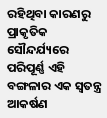ରହିଥିବା କାରଣରୁ ପ୍ରାକୃତିକ ସୌନ୍ଦର୍ଯ୍ୟରେ ପରିପୂର୍ଣ୍ଣ ଏହି ବଙ୍ଗଳାର ଏକ ସ୍ୱତନ୍ତ୍ର ଆକର୍ଷଣ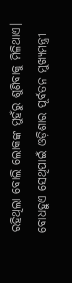ରହିଥିଲା ବୋଲି ଲୋକଙ୍କ ମୁହଁରୁ ଶୁଣିବାକୁ ମିଳିଥାଏ। ବୋଧହୁଏ ସେଥିପାଇଁ ଓଡ଼ିଶାର ପୂର୍ବତନ ମୁଖ୍ୟମନ୍ତ୍ରୀ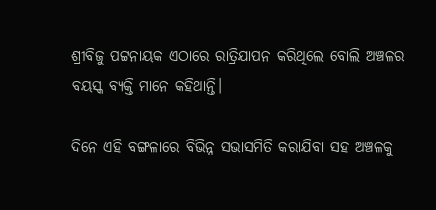ଶ୍ରୀବିଜୁ ପଟ୍ଟନାୟକ ଏଠାରେ ରାତ୍ରିଯାପନ କରିଥିଲେ ବୋଲି ଅଞ୍ଚଳର ବୟସ୍କ ବ୍ୟକ୍ତି ମାନେ କହିଥାନ୍ତି।

ଦିନେ ଏହି ବଙ୍ଗଳାରେ ବିଭିନ୍ନ ସଭାସମିତି କରାଯିବା ସହ ଅଞ୍ଚଳକୁ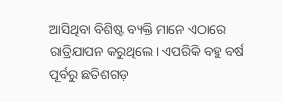ଆସିଥିବା ବିଶିଷ୍ଟ ବ୍ୟକ୍ତି ମାନେ ଏଠାରେ ରାତ୍ରିଯାପନ କରୁଥିଲେ। ଏପରିକି ବହୁ ବର୍ଷ ପୂର୍ବରୁ ଛତିଶଗଡ଼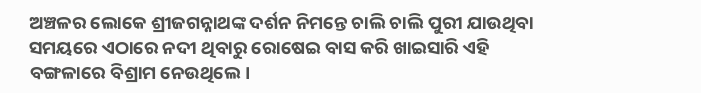ଅଞ୍ଚଳର ଲୋକେ ଶ୍ରୀଜଗନ୍ନାଥଙ୍କ ଦର୍ଶନ ନିମନ୍ତେ ଚାଲି ଚାଲି ପୁରୀ ଯାଉଥିବା ସମୟରେ ଏଠାରେ ନଦୀ ଥିବାରୁ ରୋଷେଇ ବାସ କରି ଖାଇସାରି ଏହି ବଙ୍ଗଳାରେ ବିଶ୍ରାମ ନେଉଥିଲେ।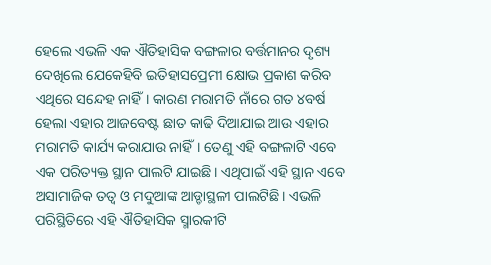ହେଲେ ଏଭଳି ଏକ ଐତିହାସିକ ବଙ୍ଗଳାର ବର୍ତ୍ତମାନର ଦୃଶ୍ୟ ଦେଖିଲେ ଯେକେହିବି ଇତିହାସପ୍ରେମୀ କ୍ଷୋଭ ପ୍ରକାଶ କରିବ ଏଥିରେ ସନ୍ଦେହ ନାହିଁ। କାରଣ ମରାମତି ନାଁରେ ଗତ ୪ବର୍ଷ ହେଲା ଏହାର ଆଜବେଷ୍ଟ ଛାତ କାଢି ଦିଆଯାଇ ଆଉ ଏହାର ମରାମତି କାର୍ଯ୍ୟ କରାଯାଉ ନାହିଁ। ତେଣୁ ଏହି ବଙ୍ଗଳାଟି ଏବେ ଏକ ପରିତ୍ୟକ୍ତ ସ୍ଥାନ ପାଲଟି ଯାଇଛି। ଏଥିପାଇଁ ଏହି ସ୍ଥାନ ଏବେ ଅସାମାଜିକ ତତ୍ୱ ଓ ମଦୁଆଙ୍କ ଆଡ୍ଡାସ୍ଥଳୀ ପାଲଟିଛି। ଏଭଳି ପରିସ୍ଥିତିରେ ଏହି ଐତିହାସିକ ସ୍ମାରକୀଟି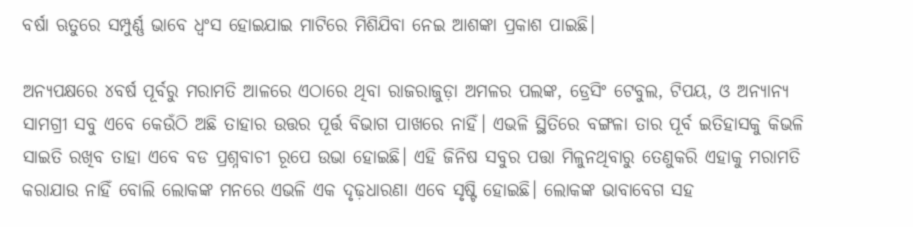ବର୍ଷା ଋତୁରେ ସମ୍ପୁର୍ଣ୍ଣ ଭାବେ ଧ୍ବଂସ ହୋଇଯାଇ ମାଟିରେ ମିଶିଯିବା ନେଇ ଆଶଙ୍କା ପ୍ରକାଶ ପାଇଛି।

ଅନ୍ୟପକ୍ଷରେ ୪ବର୍ଷ ପୂର୍ବରୁ ମରାମତି ଆଳରେ ଏଠାରେ ଥିବା ରାଜରାଜୁଡ଼ା ଅମଳର ପଲଙ୍କ, ଡ୍ରେସିଂ ଟେବୁଲ, ଟିପୟ, ଓ ଅନ୍ୟାନ୍ୟ ସାମଗ୍ରୀ ସବୁ ଏବେ କେଉଁଠି ଅଛି ତାହାର ଉତ୍ତର ପୂର୍ତ୍ତ ବିଭାଗ ପାଖରେ ନାହିଁ। ଏଭଳି ସ୍ଥିତିରେ ବଙ୍ଗଳା ତାର ପୂର୍ବ ଇତିହାସକୁ କିଭଳି ସାଇତି ରଖିବ ତାହା ଏବେ ବଡ ପ୍ରଶ୍ନବାଚୀ ରୂପେ ଉଭା ହୋଇଛି। ଏହି ଜିନିଷ ସବୁର ପତ୍ତା ମିଳୁନଥିବାରୁ ତେଣୁକରି ଏହାକୁ ମରାମତି କରାଯାଉ ନାହିଁ ବୋଲି ଲୋକଙ୍କ ମନରେ ଏଭଳି ଏକ ଦୃଢ଼ଧାରଣା ଏବେ ସୃଷ୍ଟି ହୋଇଛି। ଲୋକଙ୍କ ଭାବାବେଗ ସହ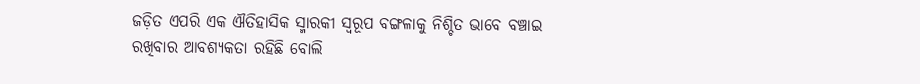ଜଡ଼ିତ ଏପରି ଏକ ଐତିହାସିକ ସ୍ମାରକୀ ସ୍ୱରୂପ ବଙ୍ଗଳାକୁ ନିଶ୍ଚିତ ଭାବେ ବଞ୍ଚାଇ ରଖିବାର ଆବଶ୍ୟକତା ରହିଛି ବୋଲି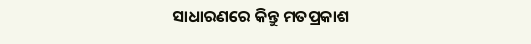ସାଧାରଣରେ କିନ୍ତୁ ମତପ୍ରକାଶ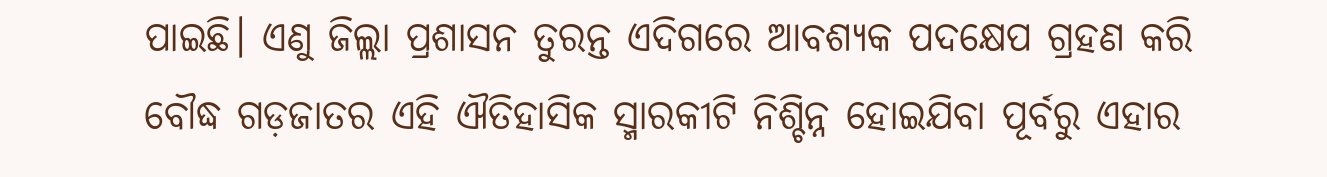ପାଇଛି। ଏଣୁ ଜିଲ୍ଲା ପ୍ରଶାସନ ତୁରନ୍ତ ଏଦିଗରେ ଆବଶ୍ୟକ ପଦକ୍ଷେପ ଗ୍ରହଣ କରି ବୌଦ୍ଧ ଗଡ଼ଜାତର ଏହି ଐତିହାସିକ ସ୍ମାରକୀଟି ନିଶ୍ଚିନ୍ନ ହୋଇଯିବା ପୂର୍ବରୁ ଏହାର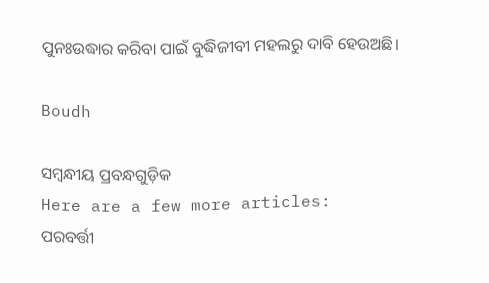ପୁନଃଉଦ୍ଧାର କରିବା ପାଇଁ ବୁଦ୍ଧିଜୀବୀ ମହଲରୁ ଦାବି ହେଉଅଛି।

Boudh

ସମ୍ବନ୍ଧୀୟ ପ୍ରବନ୍ଧଗୁଡ଼ିକ
Here are a few more articles:
ପରବର୍ତ୍ତୀ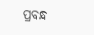ପ୍ରବନ୍ଧ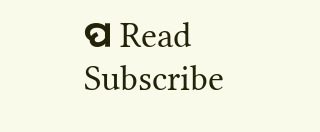ପ Read
Subscribe